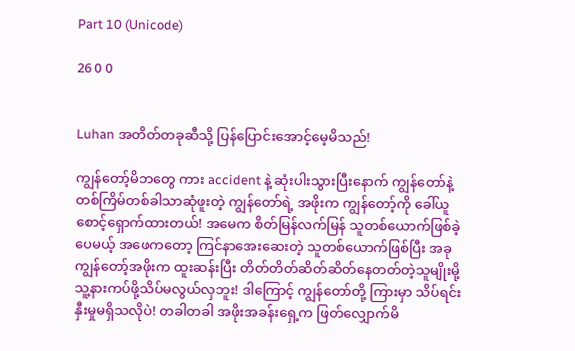Part 10 (Unicode)

26 0 0


Luhan အတိတ်တခုဆီသို့ ပြန်ပြောင်းအောင့်မေ့မိသည်!

ကျွန်တော့်မိဘတွေ ကား accident နဲ့ ဆုံးပါးသွားပြီးနောက် ကျွန်တော်နဲ့ တစ်ကြိမ်တစ်ခါသာဆုံဖူးတဲ့ ကျွန်တော်ရဲ့ အဖိုးက ကျွန်တော့်ကို ခေါ်ယူစောင့်ရှောက်ထားတယ်! အမေက စိတ်မြန်လက်မြန် သူတစ်ယောက်ဖြစ်ခဲ့ပေမယ့် အဖေကတော့ ကြင်နာအေးဆေးတဲ့ သူတစ်ယောက်ဖြစ်ပြီး အခု ကျွန်တော့်အဖိုးက ထူးဆန်းပြီး တိတ်တိတ်ဆိတ်ဆိတ်နေတတ်တဲ့သူမျိုးမို့ သူ့နားကပ်ဖို့သိပ်မလွယ်လှဘူး! ဒါကြောင့် ကျွန်တော်တို့ ကြားမှာ သိပ်ရင်းနှီးမှုမရှိသလိုပဲ! တခါတခါ အဖိုးအခန်းရှေ့က ဖြတ်လျှောက်မိ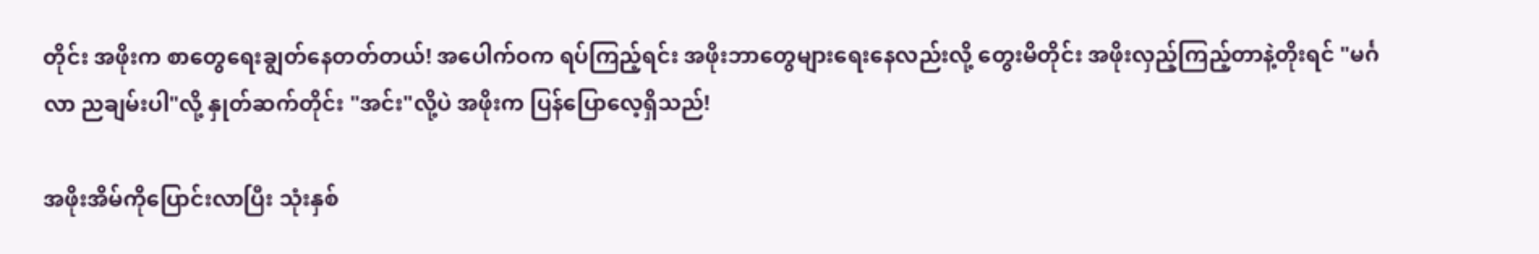တိုင်း အဖိုးက စာတွေရေးချွတ်နေတတ်တယ်! အပေါက်ဝက ရပ်ကြည့်ရင်း အဖိုးဘာတွေများရေးနေလည်းလို့ တွေးမိတိုင်း အဖိုးလှည့်ကြည့်တာနဲ့တိုးရင် "မင်္ဂလာ ညချမ်းပါ"လို့ နှုတ်ဆက်တိုင်း "အင်း"လို့ပဲ အဖိုးက ပြန်ပြောလေ့ရှိသည်!

အဖိုးအိမ်ကိုပြောင်းလာပြီး သုံးနှစ်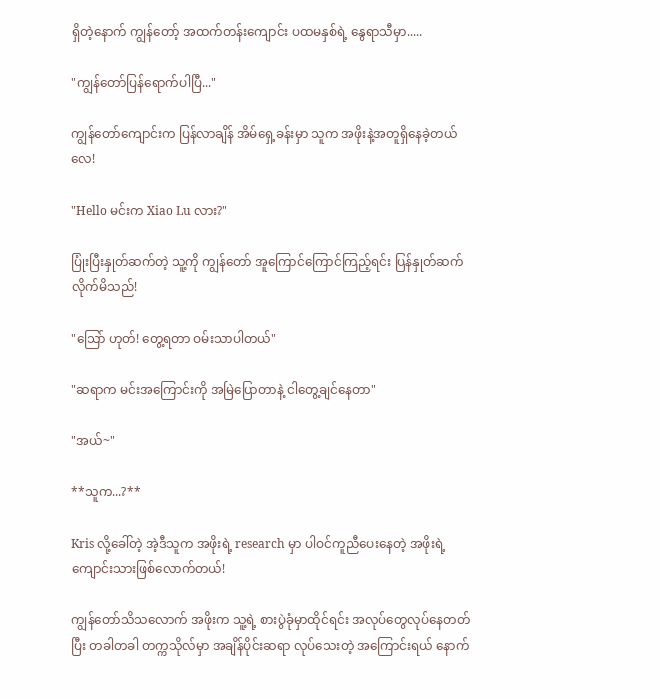ရှိတဲ့နောက် ကျွန်တော့် အထက်တန်းကျောင်း ပထမနှစ်ရဲ့ နွေရာသီမှာ.....

"ကျွန်တော်ပြန်ရောက်ပါပြီ..."

ကျွန်တော်ကျောင်းက ပြန်လာချိန် အိမ်ရှေ့ခန်းမှာ သူက အဖိုးနဲ့အတူရှိနေခဲ့တယ်လေ!

"Hello မင်းက Xiao Lu လား?"

ပြုံးပြီးနှုတ်ဆက်တဲ့ သူ့ကို ကျွန်တော် အူကြောင်ကြောင်ကြည့်ရင်း ပြန်နှုတ်ဆက်လိုက်မိသည်!

"သြော် ဟုတ်! တွေ့ရတာ ဝမ်းသာပါတယ်"

"ဆရာက မင်းအကြောင်းကို အမြဲပြောတာနဲ့ ငါတွေ့ချင်နေတာ"

"အယ်~"

**သူက...?**

Kris လို့ခေါ်တဲ့ အဲ့ဒီသူက အဖိုးရဲ့ research မှာ ပါဝင်ကူညီပေးနေတဲ့ အဖိုးရဲ့ ကျောင်းသားဖြစ်လောက်တယ်!

ကျွန်တော်သိသလောက် အဖိုးက သူ့ရဲ့ စားပွဲခုံမှာထိုင်ရင်း အလုပ်တွေလုပ်နေတတ်ပြီး တခါတခါ တက္ကသိုလ်မှာ အချိန်ပိုင်းဆရာ လုပ်သေးတဲ့ အကြောင်းရယ် နောက်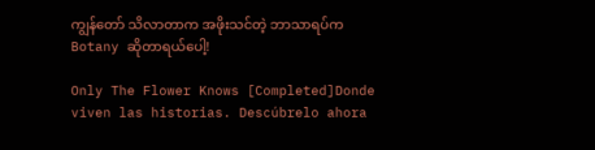ကျွန်တော် သိလာတာက အဖိုးသင်တဲ့ ဘာသာရပ်က Botany ဆိုတာရယ်ပေါ့!

Only The Flower Knows [Completed]Donde viven las historias. Descúbrelo ahora